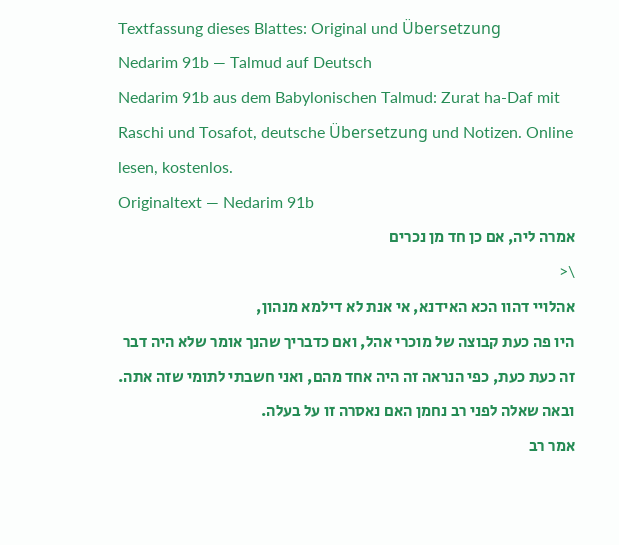Textfassung dieses Blattes: Original und Übersetzung
Nedarim 91b — Talmud auf Deutsch
Nedarim 91b aus dem Babylonischen Talmud: Zurat ha-Daf mit Raschi und Tosafot, deutsche Übersetzung und Notizen. Online lesen, kostenlos.
Originaltext — Nedarim 91b
אמרה ליה, אם כן חד מן נכרים
\<
אהלויי דהוו הכא האידנא, אי אנת לא דילמא מנהון,
היו פה כעת קבוצה של מוכרי אהל, ואם כדבריך שהנך אומר שלא היה דבר זה כעת כעת, כפי הנראה זה היה אחד מהם, ואני חשבתי לתומי שזה אתה.
ובאה שאלה לפני רב נחמן האם נאסרה זו על בעלה.
אמר רב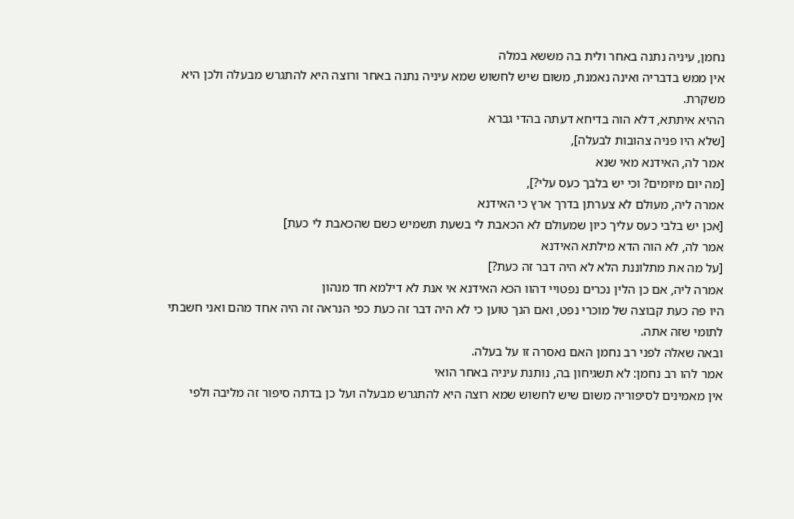נחמן, עיניה נתנה באחר ולית בה מששא במלה
אין ממש בדבריה ואינה נאמנת, משום שיש לחשוש שמא עיניה נתנה באחר ורוצה היא להתגרש מבעלה ולכן היא משקרת.
ההיא איתתא, דלא הוה בדיחא דעתה בהדי גברא
[שלא היו פניה צהובות לבעלה],
אמר לה, האידנא מאי שנא
[מה יום מיומים? וכי יש בלבך כעס עלי?],
אמרה ליה, מעולם לא צערתן בדרך ארץ כי האידנא
[אכן יש בלבי כעס עליך כיון שמעולם לא הכאבת לי בשעת תשמיש כשם שהכאבת לי כעת]
אמר לה, לא הוה הדא מילתא האידנא
[על מה את מתלוננת הלא לא היה דבר זה כעת?]
אמרה ליה, אם כן הלין נכרים נפטויי דהוו הכא האידנא אי אנת לא דילמא חד מנהון
היו פה כעת קבוצה של מוכרי נפט, ואם הנך טוען כי לא היה דבר זה כעת כפי הנראה זה היה אחד מהם ואני חשבתי לתומי שזה אתה.
ובאה שאלה לפני רב נחמן האם נאסרה זו על בעלה.
אמר להו רב נחמן: לא תשגיחון בה, נותנת עיניה באחר הואי
אין מאמינים לסיפוריה משום שיש לחשוש שמא רוצה היא להתגרש מבעלה ועל כן בדתה סיפור זה מליבה ולפי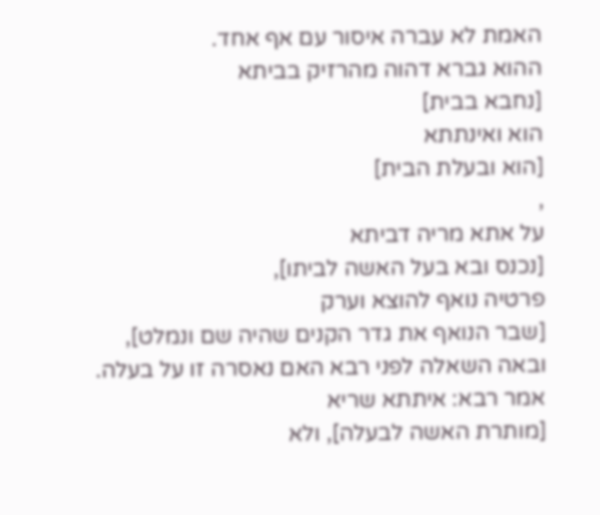האמת לא עברה איסור עם אף אחד.
ההוא גברא דהוה מהרזיק בביתא
[נחבא בבית]
הוא ואינתתא
[הוא ובעלת הבית]
,
על אתא מריה דביתא
[נכנס ובא בעל האשה לביתו],
פרטיה נואף להוצא וערק
[שבר הנואף את גדר הקנים שהיה שם ונמלט],
ובאה השאלה לפני רבא האם נאסרה זו על בעלה.
אמר רבא: איתתא שריא
[מותרת האשה לבעלה], ולא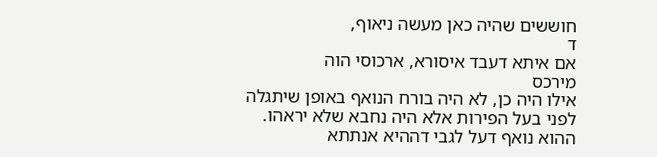חוששים שהיה כאן מעשה ניאוף,
ד
אם איתא דעבד איסורא, ארכוסי הוה
מירכס
אילו היה כן, לא היה בורח הנואף באופן שיתגלה לפני בעל הפירות אלא היה נחבא שלא יראהו.
ההוא נואף דעל לגבי דההיא אנתתא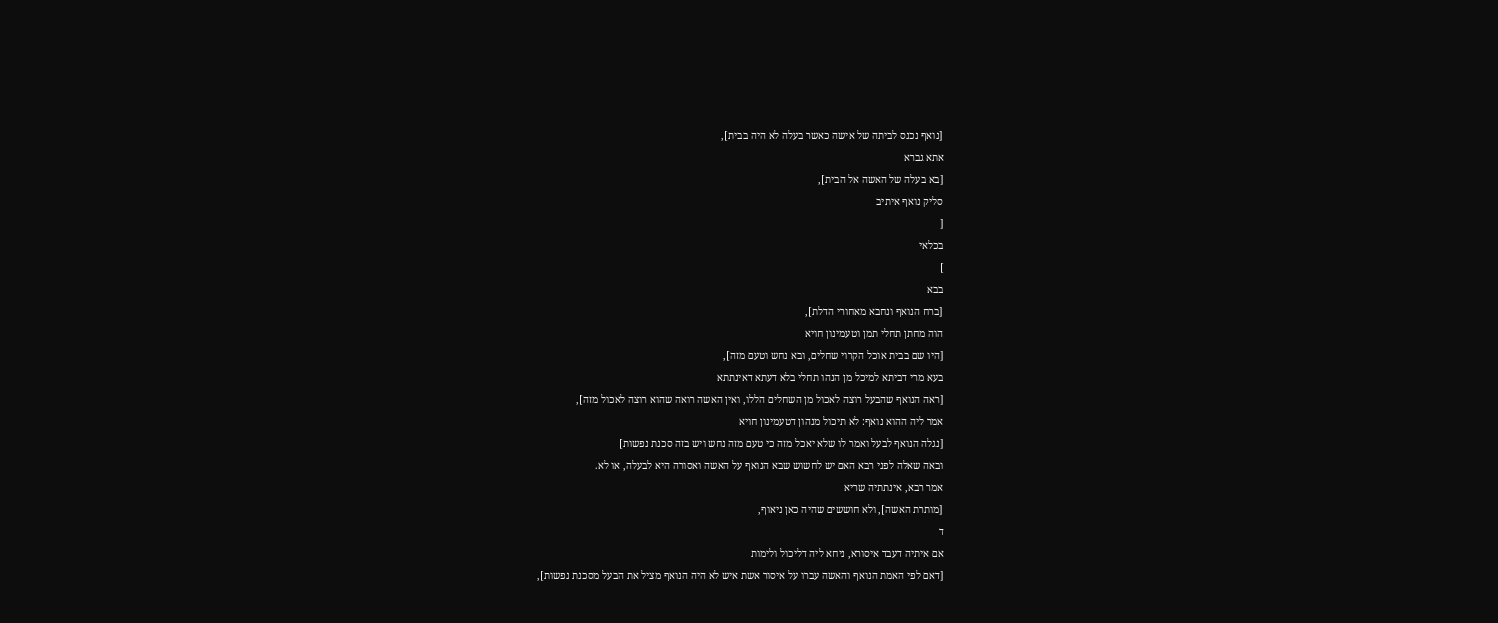[נואף נכנס לביתה של אישה כאשר בעלה לא היה בבית],
אתא גברא
[בא בעלה של האשה אל הבית],
סליק נואף איתיב
[
בכלאי
]
בבא
[ברח הנואף ונחבא מאחורי הדלת],
הוה מחתן תחלי תמן וטעמינון חויא
[היו שם בבית אוכל הקרוי שחלים, ובא נחש וטעם מזה],
בעא מרי דביתא למיכל מן הנהו תחלי בלא דעתא דאינתתא
[ראה הנואף שהבעל רוצה לאכול מן השחלים הללו, ואין האשה רואה שהוא רוצה לאכול מזה],
אמר ליה ההוא נואף: לא תיכול מנהון דטעמינון חויא
[נגלה הנואף לבעל ואמר לו שלא יאכל מזה כי טעם מזה נחש ויש בזה סכנת נפשות]
ובאה שאלה לפני רבא האם יש לחשוש שבא הנואף על האשה ואסורה היא לבעלה, או לא.
אמר רבא, אינתתיה שריא
[מותרת האשה], ולא חוששים שהיה כאן ניאוף,
ד
אם איתיה דעבד איסורא, ניחא ליה דליכול ולימות
[דאם לפי האמת הנואף והאשה עברו על איסור אשת איש לא היה הנואף מציל את הבעל מסכנת נפשות],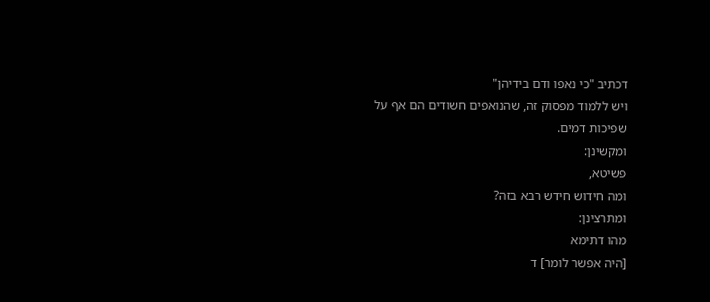דכתיב "כי נאפו ודם בידיהן"
ויש ללמוד מפסוק זה, שהנואפים חשודים הם אף על שפיכות דמים.
ומקשינן:
פשיטא,
ומה חידוש חידש רבא בזה?
ומתרצינן:
מהו דתימא
[היה אפשר לומר] ד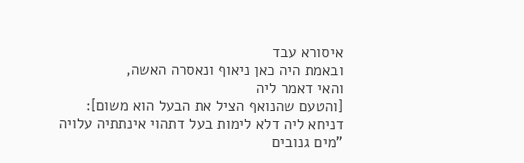איסורא עבד
ובאמת היה כאן ניאוף ונאסרה האשה,
והאי דאמר ליה
[והטעם שהנואף הציל את הבעל הוא משום]:
דניחא ליה דלא לימות בעל דתהוי אינתתיה עלויה "מים גנובים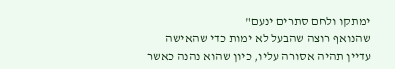ימתקו ולחם סתרים ינעם"
שהנואף רוצה שהבעל לא ימות כדי שהאישה עדיין תהיה אסורה עליו, כיון שהוא נהנה כאשר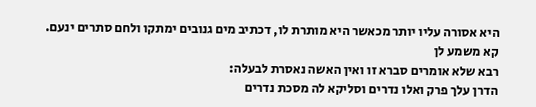היא אסורה עליו יותר מכאשר היא מותרת לו, דכתיב מים גנובים ימתקו ולחם סתרים ינעם.
קא משמע לן
רבא שלא אומרים סברא זו ואין האשה נאסרת לבעלה:
הדרן עלך פרק ואלו נדרים וסליקא לה מסכת נדרים